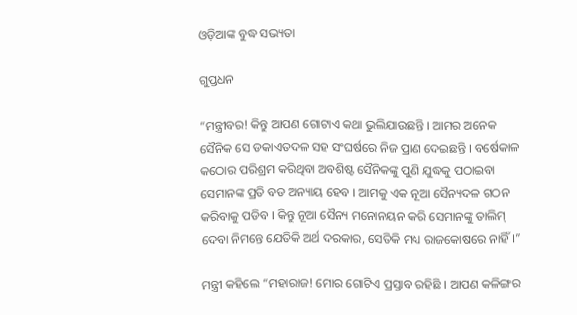ଓଡ଼ିଆଙ୍କ ବୁଦ୍ଧ ସଭ୍ୟତା

ଗୁପ୍ତଧନ

“ମନ୍ତ୍ରୀବର! କିନ୍ତୁ ଆପଣ ଗୋଟାଏ କଥା ଭୁଲିଯାଉଛନ୍ତି । ଆମର ଅନେକ ସୈନିକ ସେ ଡକାଏତଦଳ ସହ ସଂଘର୍ଷରେ ନିଜ ପ୍ରାଣ ଦେଇଛନ୍ତି । ବର୍ଷେକାଳ କଠୋର ପରିଶ୍ରମ କରିଥିବା ଅବଶିଷ୍ଟ ସୈନିକଙ୍କୁ ପୁଣି ଯୁଦ୍ଧକୁ ପଠାଇବା ସେମାନଙ୍କ ପ୍ରତି ବଡ ଅନ୍ୟାୟ ହେବ । ଆମକୁ ଏକ ନୂଆ ସୈନ୍ୟଦଳ ଗଠନ କରିବାକୁ ପଡିବ । କିନ୍ତୁ ନୂଆ ସୈନ୍ୟ ମନୋନୟନ କରି ସେମାନଙ୍କୁ ତାଲିମ୍ ଦେବା ନିମନ୍ତେ ଯେତିକି ଅର୍ଥ ଦରକାର, ସେତିକି ମଧ୍ୟ ରାଜକୋଷରେ ନାହିଁ ।”

ମନ୍ତ୍ରୀ କହିଲେ “ମହାରାଜ! ମୋର ଗୋଟିଏ ପ୍ରସ୍ତାବ ରହିଛି । ଆପଣ କଳିଙ୍ଗର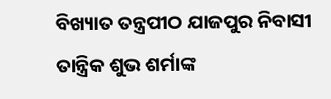ବିଖ୍ୟାତ ତନ୍ତ୍ରପୀଠ ଯାଜପୁର ନିବାସୀ ତାନ୍ତ୍ରିକ ଶୁଭ ଶର୍ମାଙ୍କ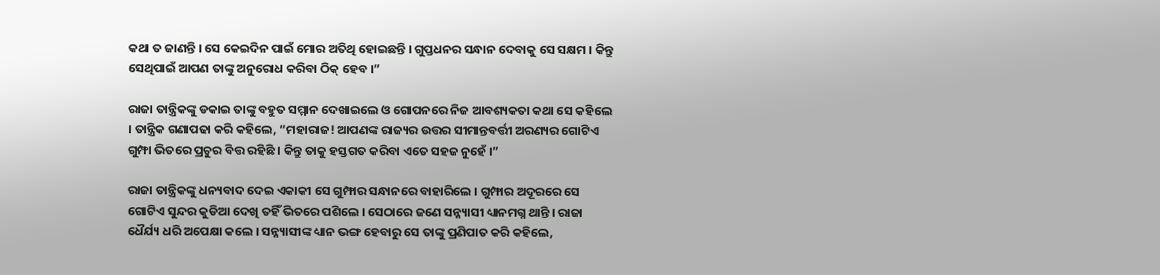କଥା ତ ଜାଣନ୍ତି । ସେ କେଇଦିନ ପାଇଁ ମୋର ଅତିଥି ହୋଇଛନ୍ତି । ଗୁପ୍ତଧନର ସନ୍ଧାନ ଦେବାକୁ ସେ ସକ୍ଷମ । କିନ୍ତୁ ସେଥିପାଇଁ ଆପଣ ତାଙ୍କୁ ଅନୁରୋଧ କରିବା ଠିକ୍ ହେବ ।”

ରାଜା ତାନ୍ତ୍ରିକଙ୍କୁ ଡକାଇ ତାଙ୍କୁ ବହୁତ ସମ୍ମାନ ଦେଖାଇଲେ ଓ ଗୋପନରେ ନିଜ ଆବଶ୍ୟକତା କଥା ସେ କହିଲେ । ତାନ୍ତ୍ରିକ ଗଣାପଢା କରି କହିଲେ, “ମହାରାଜ! ଆପଣଙ୍କ ରାଜ୍ୟର ଉତ୍ତର ସୀମାନ୍ତବର୍ତ୍ତୀ ଅରଣ୍ୟର ଗୋଟିଏ ଗୁମ୍ଫା ଭିତରେ ପ୍ରଚୁର ବିତ୍ତ ରହିଛି । କିନ୍ତୁ ତାକୁ ହସ୍ତଗତ କରିବା ଏତେ ସହଜ ନୁହେଁ ।”

ରାଜା ତାନ୍ତ୍ରିକଙ୍କୁ ଧନ୍ୟବାଦ ଦେଇ ଏକାକୀ ସେ ଗୁମ୍ଫାର ସନ୍ଧାନରେ ବାହାରିଲେ । ଗୁମ୍ଫାର ଅଦୂରରେ ସେ ଗୋଟିଏ ସୁନ୍ଦର କୁଡିଆ ଦେଖି ତହିଁ ଭିତରେ ପଶିଲେ । ସେଠାରେ ଜଣେ ସନ୍ନ୍ୟାସୀ ଧ୍ୟାନମଗ୍ନ ଥାନ୍ତି । ରାଜା ଧୈର୍ଯ୍ୟ ଧରି ଅପେକ୍ଷା କଲେ । ସନ୍ନ୍ୟାସୀଙ୍କ ଧ୍ୟାନ ଭଙ୍ଗ ହେବାରୁ ସେ ତାଙ୍କୁ ପ୍ରଣିପାତ କରି କହିଲେ,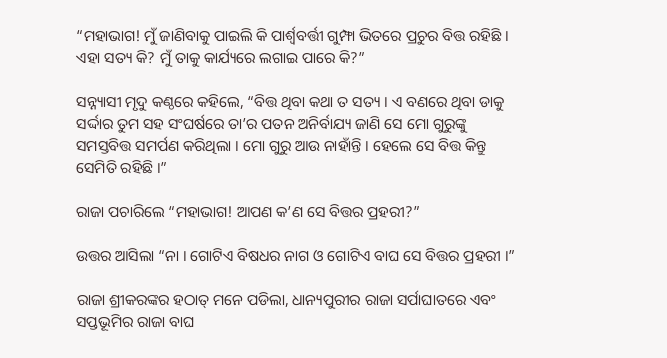“ମହାଭାଗ! ମୁଁ ଜାଣିବାକୁ ପାଇଲି କି ପାର୍ଶ୍ଵବର୍ତ୍ତୀ ଗୁମ୍ଫା ଭିତରେ ପ୍ରଚୁର ବିତ୍ତ ରହିଛି । ଏହା ସତ୍ୟ କି? ମୁଁ ତାକୁ କାର୍ଯ୍ୟରେ ଲଗାଇ ପାରେ କି?”

ସନ୍ନ୍ୟାସୀ ମୃଦୁ କଣ୍ଠରେ କହିଲେ, “ବିତ୍ତ ଥିବା କଥା ତ ସତ୍ୟ । ଏ ବଣରେ ଥିବା ଡାକୁ ସର୍ଦ୍ଦାର ତୁମ ସହ ସଂଘର୍ଷରେ ତା’ର ପତନ ଅନିର୍ବାଯ୍ୟ ଜାଣି ସେ ମୋ ଗୁରୁଙ୍କୁ ସମସ୍ତବିତ୍ତ ସମର୍ପଣ କରିଥିଲା । ମୋ ଗୁରୁ ଆଉ ନାହାଁନ୍ତି । ହେଲେ ସେ ବିତ୍ତ କିନ୍ତୁ ସେମିତି ରହିଛି ।”

ରାଜା ପଚାରିଲେ “ମହାଭାଗ! ଆପଣ କ’ଣ ସେ ବିତ୍ତର ପ୍ରହରୀ?”

ଉତ୍ତର ଆସିଲା “ନା । ଗୋଟିଏ ବିଷଧର ନାଗ ଓ ଗୋଟିଏ ବାଘ ସେ ବିତ୍ତର ପ୍ରହରୀ ।”

ରାଜା ଶ୍ରୀକରଙ୍କର ହଠାତ୍ ମନେ ପଡିଲା, ଧାନ୍ୟପୁରୀର ରାଜା ସର୍ପାଘାତରେ ଏବଂ ସପ୍ତଭୂମିର ରାଜା ବାଘ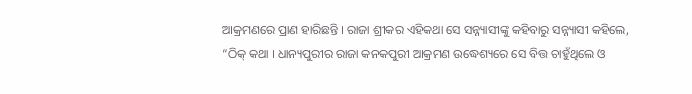ଆକ୍ରମଣରେ ପ୍ରାଣ ହାରିଛନ୍ତି । ରାଜା ଶ୍ରୀକର ଏହିକଥା ସେ ସନ୍ନ୍ୟାସୀଙ୍କୁ କହିବାରୁ ସନ୍ନ୍ୟାସୀ କହିଲେ, “ଠିକ୍ କଥା । ଧାନ୍ୟପୁରୀର ରାଜା କନକପୁରୀ ଆକ୍ରମଣ ଉଦ୍ଧେଶ୍ୟରେ ସେ ବିତ୍ତ ଚାହୁଁଥିଲେ ଓ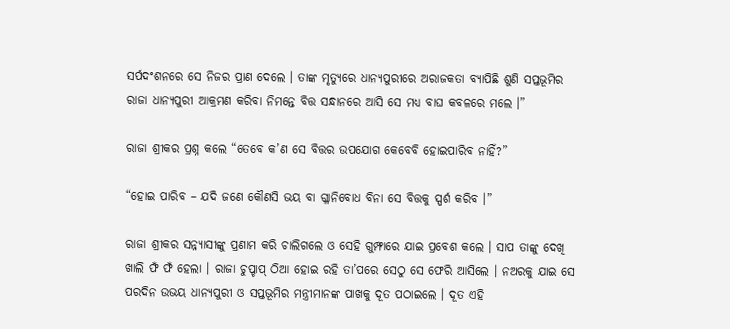ସର୍ପଦଂଶନରେ ସେ ନିଜର ପ୍ରାଣ ଦେଲେ । ତାଙ୍କ ମୃତ୍ୟୁରେ ଧାନ୍ୟପୁରୀରେ ଅରାଜକତା ବ୍ୟାପିଛି ଶୁଣି ସପ୍ତଭୂମିର ରାଜା ଧାନ୍ୟପୁରୀ ଆକ୍ରମଣ କରିବା ନିମନ୍ତେ ବିତ୍ତ ସନ୍ଧାନରେ ଆସି ସେ ମଧ୍ୟ ବାଘ କବଳରେ ମଲେ ।”

ରାଜା ଶ୍ରୀକର ପ୍ରଶ୍ନ କଲେ “ତେବେ କ’ଣ ସେ ବିତ୍ତର ଉପଯୋଗ କେବେବି ହୋଇପାରିବ ନାହିଁ?”

“ହୋଇ ପାରିବ – ଯଦି ଜଣେ କୌଣସି ଭୟ ବା ଗ୍ଳାନିବୋଧ ବିନା ସେ ବିତ୍ତକୁ ସ୍ପର୍ଶ କରିବ ।”

ରାଜା ଶ୍ରୀକର ସନ୍ନ୍ୟାସୀଙ୍କୁ ପ୍ରଣାମ କରି ଚାଲିଗଲେ ଓ ସେହି ଗୁମ୍ଫାରେ ଯାଇ ପ୍ରବେଶ କଲେ । ସାପ ତାଙ୍କୁ ଦେଖି ଖାଲି ଫଁ ଫଁ ହେଲା । ରାଜା ଚୁପ୍ଚାପ୍ ଠିଆ ହୋଇ ରହି ତା’ପରେ ସେଠୁ ସେ ଫେରି ଆସିଲେ । ନଅରକୁ ଯାଇ ସେ ପରଦିନ ଉଭୟ ଧାନ୍ୟପୁରୀ ଓ ସପ୍ତଭୂମିର ମନ୍ତ୍ରୀମାନଙ୍କ ପାଖକୁ ଦୂତ ପଠାଇଲେ । ଦୂତ ଏହି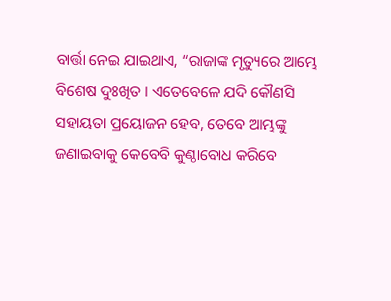ବାର୍ତ୍ତା ନେଇ ଯାଇଥାଏ, “ରାଜାଙ୍କ ମୃତ୍ୟୁରେ ଆମ୍ଭେ ବିଶେଷ ଦୁଃଖିତ । ଏତେବେଳେ ଯଦି କୌଣସି ସହାୟତା ପ୍ରୟୋଜନ ହେବ, ତେବେ ଆମ୍ଭଙ୍କୁ ଜଣାଇବାକୁ କେବେବି କୁଣ୍ଠାବୋଧ କରିବେ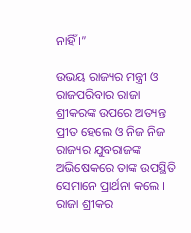ନାହିଁ ।”

ଉଭୟ ରାଜ୍ୟର ମନ୍ତ୍ରୀ ଓ ରାଜପରିବାର ରାଜା ଶ୍ରୀକରଙ୍କ ଉପରେ ଅତ୍ୟନ୍ତ ପ୍ରୀତ ହେଲେ ଓ ନିଜ ନିଜ ରାଜ୍ୟର ଯୁବରାଜଙ୍କ ଅଭିଷେକରେ ତାଙ୍କ ଉପସ୍ଥିତି ସେମାନେ ପ୍ରାର୍ଥନା କଲେ । ରାଜା ଶ୍ରୀକର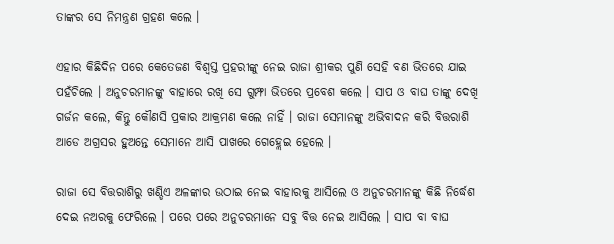ତାଙ୍କର ସେ ନିମନ୍ତ୍ରଣ ଗ୍ରହଣ କଲେ ।

ଏହାର କିଛିଦିନ ପରେ କେତେଜଣ ବିଶ୍ୱସ୍ତ ପ୍ରହରୀଙ୍କୁ ନେଇ ରାଜା ଶ୍ରୀକର ପୁଣି ସେହି ବଣ ଭିତରେ ଯାଇ ପହଁଚିଲେ । ଅନୁଚରମାନଙ୍କୁ ବାହାରେ ରଖି ସେ ଗୁମ୍ଫା ଭିତରେ ପ୍ରବେଶ କଲେ । ସାପ ଓ ବାଘ ତାଙ୍କୁ ଦେଖି ଗର୍ଜନ କଲେ, କିନ୍ତୁ କୌଣସି ପ୍ରକାର ଆକ୍ରମଣ କଲେ ନାହିଁ । ରାଜା ସେମାନଙ୍କୁ ଅଭିବାଦନ କରି ବିତ୍ତରାଶି ଆଡେ ଅଗ୍ରସର ହୁଅନ୍ତେ ସେମାନେ ଆସି ପାଖରେ ଗେହ୍ଲେଇ ହେଲେ ।

ରାଜା ସେ ବିତ୍ତରାଶିରୁ ଖଣ୍ଡିଏ ଅଳଙ୍କାର ଉଠାଇ ନେଇ ବାହାରକୁ ଆସିଲେ ଓ ଅନୁଚରମାନଙ୍କୁ କିଛି ନିର୍ଦ୍ଧେଶ ଦେଇ ନଅରକୁ ଫେରିଲେ । ପରେ ପରେ ଅନୁଚରମାନେ ସବୁ ବିତ୍ତ ନେଇ ଆସିଲେ । ସାପ ବା ବାଘ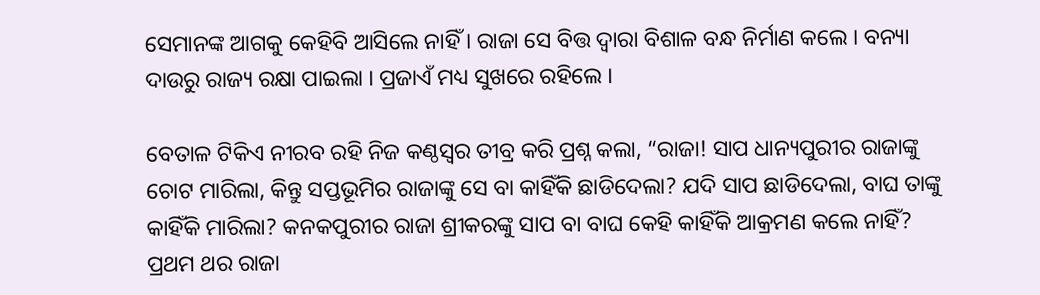ସେମାନଙ୍କ ଆଗକୁ କେହିବି ଆସିଲେ ନାହିଁ । ରାଜା ସେ ବିତ୍ତ ଦ୍ୱାରା ବିଶାଳ ବନ୍ଧ ନିର୍ମାଣ କଲେ । ବନ୍ୟା ଦାଉରୁ ରାଜ୍ୟ ରକ୍ଷା ପାଇଲା । ପ୍ରଜାଏଁ ମଧ୍ୟ ସୁଖରେ ରହିଲେ ।

ବେତାଳ ଟିକିଏ ନୀରବ ରହି ନିଜ କଣ୍ଠସ୍ୱର ତୀବ୍ର କରି ପ୍ରଶ୍ନ କଲା, “ରାଜା! ସାପ ଧାନ୍ୟପୁରୀର ରାଜାଙ୍କୁ ଚୋଟ ମାରିଲା, କିନ୍ତୁ ସପ୍ତଭୂମିର ରାଜାଙ୍କୁ ସେ ବା କାହିଁକି ଛାଡିଦେଲା? ଯଦି ସାପ ଛାଡିଦେଲା, ବାଘ ତାଙ୍କୁ କାହିଁକି ମାରିଲା? କନକପୁରୀର ରାଜା ଶ୍ରୀକରଙ୍କୁ ସାପ ବା ବାଘ କେହି କାହିଁକି ଆକ୍ରମଣ କଲେ ନାହିଁ? ପ୍ରଥମ ଥର ରାଜା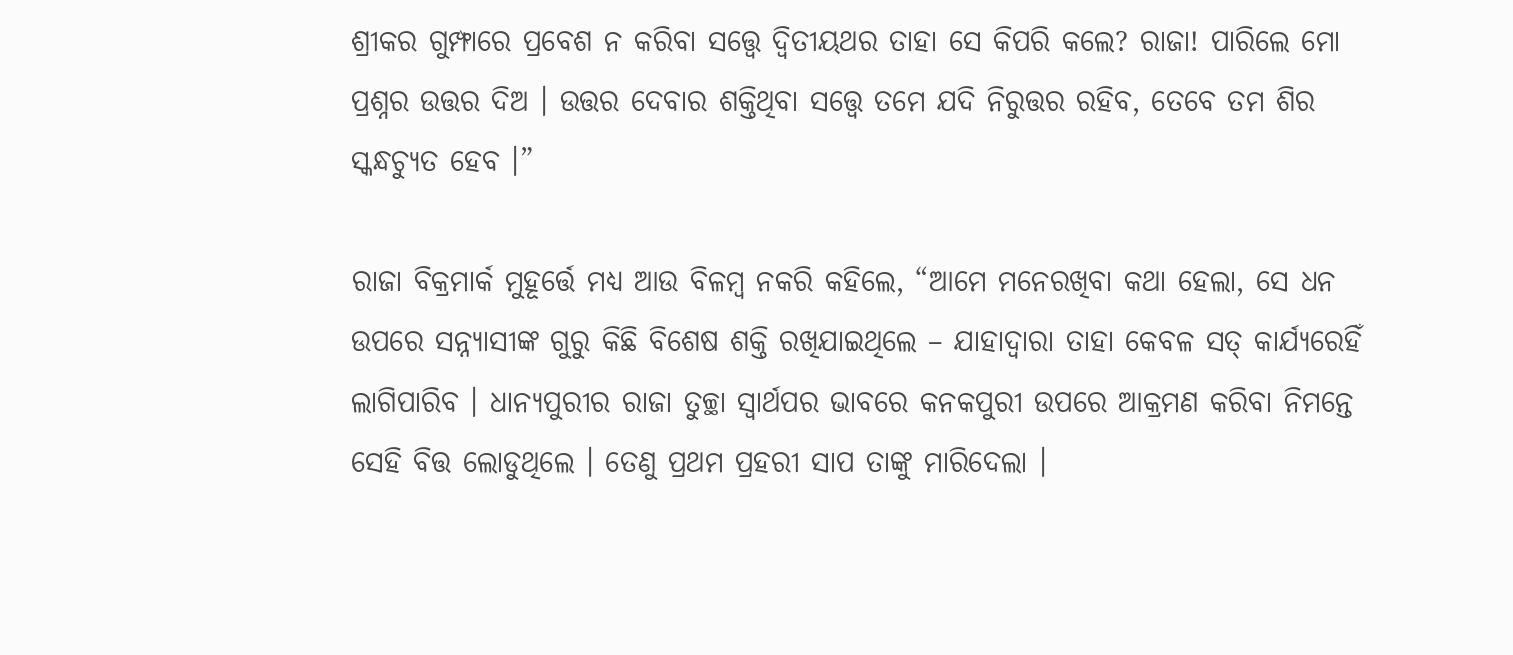ଶ୍ରୀକର ଗୁମ୍ଫାରେ ପ୍ରବେଶ ନ କରିବା ସତ୍ତ୍ୱେ ଦ୍ୱିତୀୟଥର ତାହା ସେ କିପରି କଲେ? ରାଜା! ପାରିଲେ ମୋ ପ୍ରଶ୍ନର ଉତ୍ତର ଦିଅ । ଉତ୍ତର ଦେବାର ଶକ୍ତିଥିବା ସତ୍ତ୍ୱେ ତମେ ଯଦି ନିରୁତ୍ତର ରହିବ, ତେବେ ତମ ଶିର ସ୍କନ୍ଧଚ୍ୟୁତ ହେବ ।”

ରାଜା ବିକ୍ରମାର୍କ ମୁହୂର୍ତ୍ତେ ମଧ୍ୟ ଆଉ ବିଳମ୍ବ ନକରି କହିଲେ, “ଆମେ ମନେରଖିବା କଥା ହେଲା, ସେ ଧନ ଉପରେ ସନ୍ନ୍ୟାସୀଙ୍କ ଗୁରୁ କିଛି ବିଶେଷ ଶକ୍ତି ରଖିଯାଇଥିଲେ – ଯାହାଦ୍ୱାରା ତାହା କେବଳ ସତ୍ କାର୍ଯ୍ୟରେହିଁ ଲାଗିପାରିବ । ଧାନ୍ୟପୁରୀର ରାଜା ତୁଚ୍ଛା ସ୍ୱାର୍ଥପର ଭାବରେ କନକପୁରୀ ଉପରେ ଆକ୍ରମଣ କରିବା ନିମନ୍ତେ ସେହି ବିତ୍ତ ଲୋଡୁଥିଲେ । ତେଣୁ ପ୍ରଥମ ପ୍ରହରୀ ସାପ ତାଙ୍କୁ ମାରିଦେଲା ।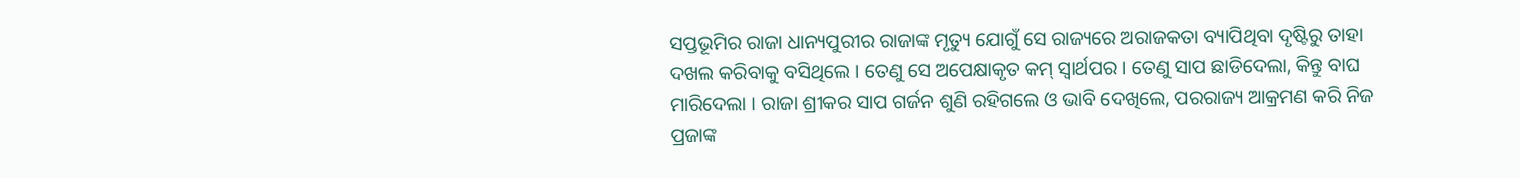ସପ୍ତଭୂମିର ରାଜା ଧାନ୍ୟପୁରୀର ରାଜାଙ୍କ ମୃତ୍ୟୁ ଯୋଗୁଁ ସେ ରାଜ୍ୟରେ ଅରାଜକତା ବ୍ୟାପିଥିବା ଦୃଷ୍ଟିରୁ ତାହା ଦଖଲ କରିବାକୁ ବସିଥିଲେ । ତେଣୁ ସେ ଅପେକ୍ଷାକୃତ କମ୍ ସ୍ୱାର୍ଥପର । ତେଣୁ ସାପ ଛାଡିଦେଲା, କିନ୍ତୁ ବାଘ ମାରିଦେଲା । ରାଜା ଶ୍ରୀକର ସାପ ଗର୍ଜନ ଶୁଣି ରହିଗଲେ ଓ ଭାବି ଦେଖିଲେ, ପରରାଜ୍ୟ ଆକ୍ରମଣ କରି ନିଜ ପ୍ରଜାଙ୍କ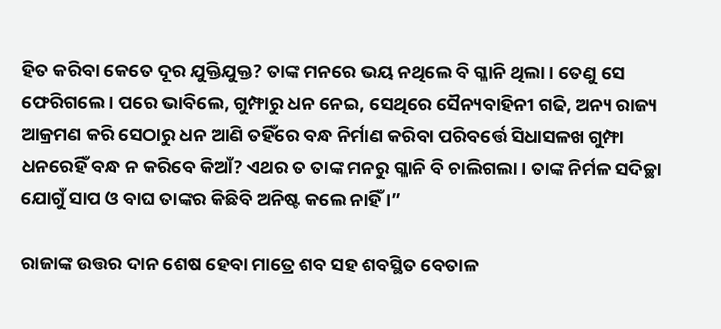ହିତ କରିବା କେତେ ଦୂର ଯୁକ୍ତିଯୁକ୍ତ? ତାଙ୍କ ମନରେ ଭୟ ନଥିଲେ ବି ଗ୍ଳାନି ଥିଲା । ତେଣୁ ସେ ଫେରିଗଲେ । ପରେ ଭାବିଲେ, ଗୁମ୍ଫାରୁ ଧନ ନେଇ, ସେଥିରେ ସୈନ୍ୟବାହିନୀ ଗଢି, ଅନ୍ୟ ରାଜ୍ୟ ଆକ୍ରମଣ କରି ସେଠାରୁ ଧନ ଆଣି ତହିଁରେ ବନ୍ଧ ନିର୍ମାଣ କରିବା ପରିବର୍ତ୍ତେ ସିଧାସଳଖ ଗୁମ୍ଫା ଧନରେହିଁ ବନ୍ଧ ନ କରିବେ କିଆଁ? ଏଥର ତ ତାଙ୍କ ମନରୁ ଗ୍ଳାନି ବି ଚାଲିଗଲା । ତାଙ୍କ ନିର୍ମଳ ସଦିଚ୍ଛା ଯୋଗୁଁ ସାପ ଓ ବାଘ ତାଙ୍କର କିଛିବି ଅନିଷ୍ଟ କଲେ ନାହିଁ ।”

ରାଜାଙ୍କ ଉତ୍ତର ଦାନ ଶେଷ ହେବା ମାତ୍ରେ ଶବ ସହ ଶବସ୍ଥିତ ବେତାଳ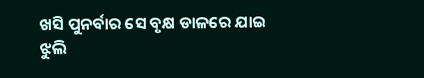ଖସି ପୁନର୍ବାର ସେ ବୃକ୍ଷ ଡାଳରେ ଯାଇ ଝୁଲି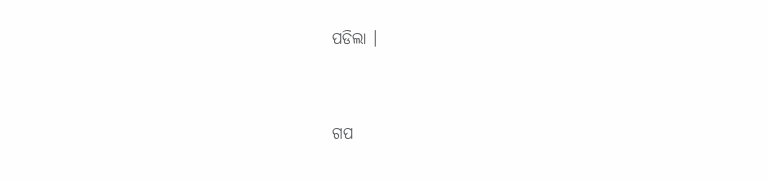ପଡିଲା ।


ଗପ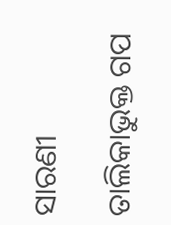ସାରଣୀ

ତାଲିକାଭୁକ୍ତ ଗପ